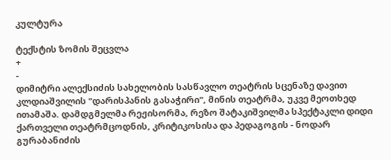კულტურა

ტექსტის ზომის შეცვლა
+
-
დიმიტრი ალექსიძის სახელობის სასწავლო თეატრის სცენაზე დავით კლდიაშვილის "დარისპანის გასაჭირი", მინის თეატრმა, უკვე მეოთხედ ითამაშა. დამდგმელმა რეჟისორმა, რეზო შატაკიშვილმა სპექტაკლი დიდი ქართველი თეატრმცოდნის, კრიტიკოსისა და პედაგოგის - ნოდარ გურაბანიძის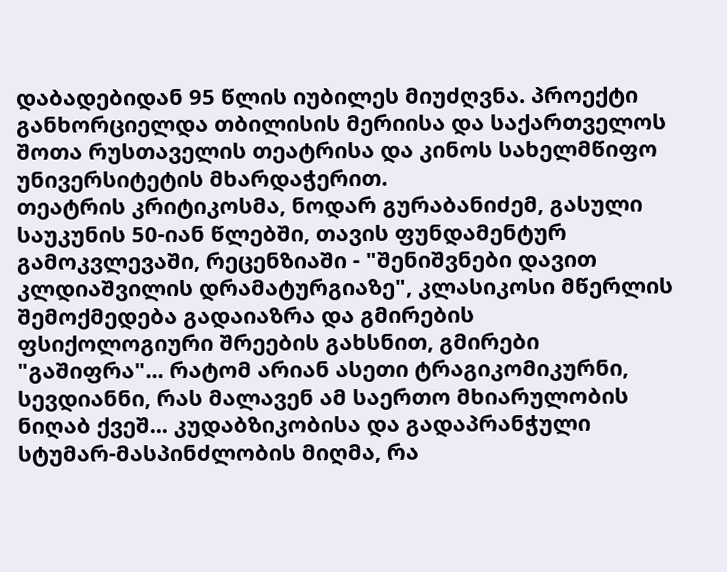დაბადებიდან 95 წლის იუბილეს მიუძღვნა. პროექტი განხორციელდა თბილისის მერიისა და საქართველოს შოთა რუსთაველის თეატრისა და კინოს სახელმწიფო უნივერსიტეტის მხარდაჭერით.
თეატრის კრიტიკოსმა, ნოდარ გურაბანიძემ, გასული საუკუნის 50-იან წლებში, თავის ფუნდამენტურ გამოკვლევაში, რეცენზიაში - "შენიშვნები დავით კლდიაშვილის დრამატურგიაზე", კლასიკოსი მწერლის შემოქმედება გადაიაზრა და გმირების ფსიქოლოგიური შრეების გახსნით, გმირები "გაშიფრა"... რატომ არიან ასეთი ტრაგიკომიკურნი, სევდიანნი, რას მალავენ ამ საერთო მხიარულობის ნიღაბ ქვეშ... კუდაბზიკობისა და გადაპრანჭული სტუმარ-მასპინძლობის მიღმა, რა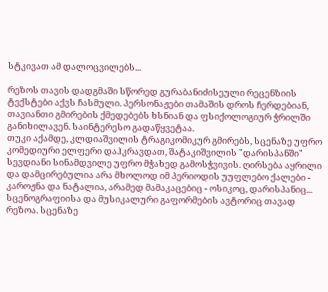სტკივათ ამ დალოცვილებს...

რეზოს თავის დადგმაში სწორედ გურაბანიძისეული რეცენზიის ტექსტები აქვს ჩასმული. პერსონაჟები თამაშის დროს ჩერდებიან, თავიანთი გმირების ქმედებებს ხსნიან და ფსიქოლოგიურ ჭრილში განიხილავენ. საინტერესო გადაწყვეტაა.
თუკი აქამდე, კლდიაშვილის ტრაგიკომიკურ გმირებს, სცენაზე უფრო კომედიური ელფერი დაჰკრავდათ, შატაკიშვილის "დარისპანში" სევდიანი სინამდვილე უფრო მჭახედ გამოსჭვივის. ღირსება აყრილი და დამცირებულია არა მხოლოდ იმ პერიოდის უუფლებო ქალები - კაროჟნა და ნატალია, არამედ მამაკაცებიც - ოსიკოც, დარისპანიც...
სცენოგრაფიისა და მუსიკალური გაფორმების ავტორიც თავად რეზოა. სცენაზე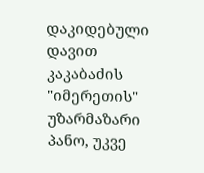დაკიდებული დავით კაკაბაძის "იმერეთის" უზარმაზარი პანო, უკვე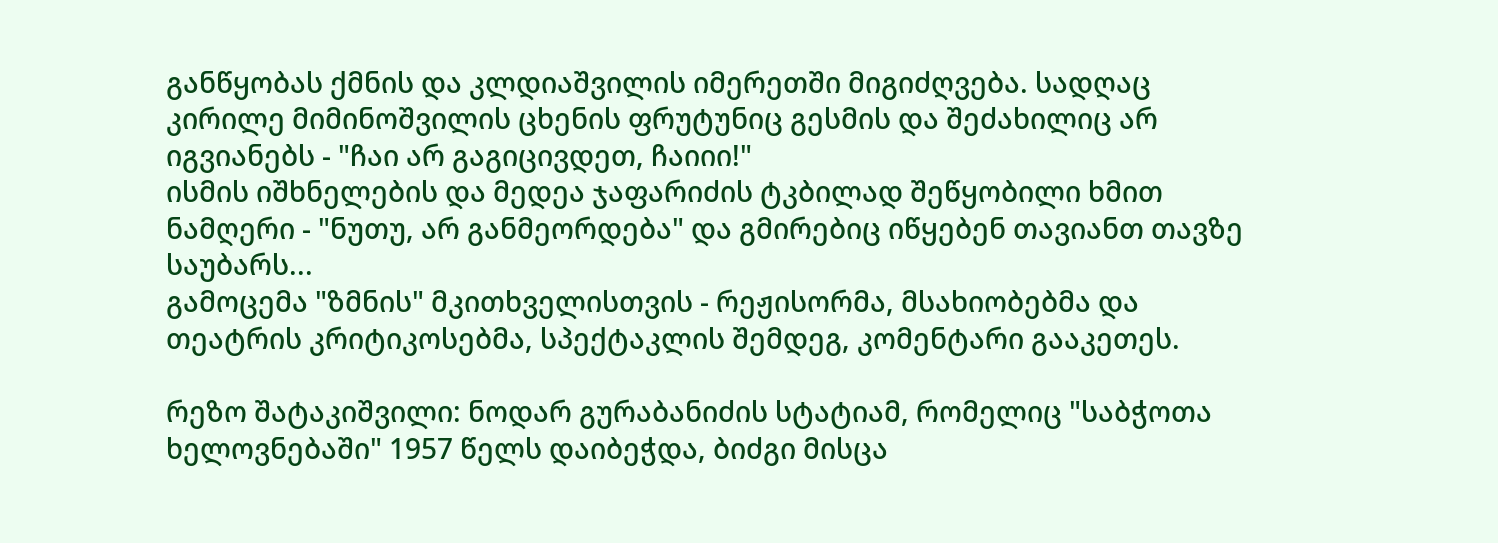განწყობას ქმნის და კლდიაშვილის იმერეთში მიგიძღვება. სადღაც კირილე მიმინოშვილის ცხენის ფრუტუნიც გესმის და შეძახილიც არ იგვიანებს - "ჩაი არ გაგიცივდეთ, ჩაიიი!"
ისმის იშხნელების და მედეა ჯაფარიძის ტკბილად შეწყობილი ხმით ნამღერი - "ნუთუ, არ განმეორდება" და გმირებიც იწყებენ თავიანთ თავზე საუბარს...
გამოცემა "ზმნის" მკითხველისთვის - რეჟისორმა, მსახიობებმა და თეატრის კრიტიკოსებმა, სპექტაკლის შემდეგ, კომენტარი გააკეთეს.

რეზო შატაკიშვილი: ნოდარ გურაბანიძის სტატიამ, რომელიც "საბჭოთა ხელოვნებაში" 1957 წელს დაიბეჭდა, ბიძგი მისცა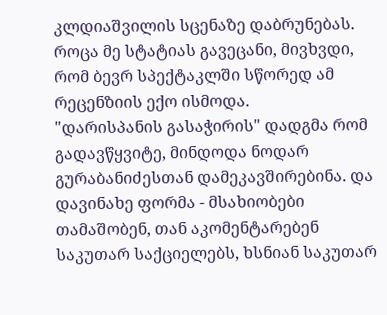კლდიაშვილის სცენაზე დაბრუნებას. როცა მე სტატიას გავეცანი, მივხვდი, რომ ბევრ სპექტაკლში სწორედ ამ რეცენზიის ექო ისმოდა.
"დარისპანის გასაჭირის" დადგმა რომ გადავწყვიტე, მინდოდა ნოდარ გურაბანიძესთან დამეკავშირებინა. და დავინახე ფორმა - მსახიობები თამაშობენ, თან აკომენტარებენ საკუთარ საქციელებს, ხსნიან საკუთარ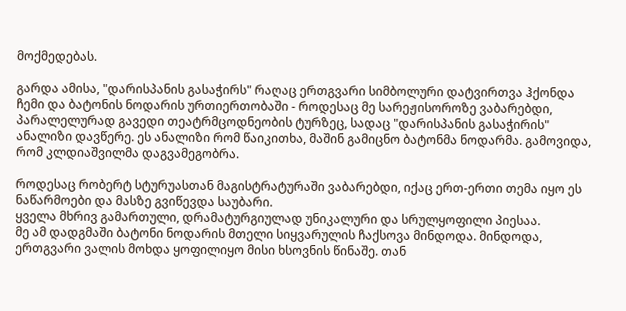მოქმედებას.

გარდა ამისა, "დარისპანის გასაჭირს" რაღაც ერთგვარი სიმბოლური დატვირთვა ჰქონდა ჩემი და ბატონის ნოდარის ურთიერთობაში - როდესაც მე სარეჟისოროზე ვაბარებდი, პარალელურად გავედი თეატრმცოდნეობის ტურზეც, სადაც "დარისპანის გასაჭირის" ანალიზი დავწერე. ეს ანალიზი რომ წაიკითხა, მაშინ გამიცნო ბატონმა ნოდარმა. გამოვიდა, რომ კლდიაშვილმა დაგვამეგობრა.

როდესაც რობერტ სტურუასთან მაგისტრატურაში ვაბარებდი, იქაც ერთ-ერთი თემა იყო ეს ნაწარმოები და მასზე გვიწევდა საუბარი.
ყველა მხრივ გამართული, დრამატურგიულად უნიკალური და სრულყოფილი პიესაა.
მე ამ დადგმაში ბატონი ნოდარის მთელი სიყვარულის ჩაქსოვა მინდოდა. მინდოდა, ერთგვარი ვალის მოხდა ყოფილიყო მისი ხსოვნის წინაშე. თან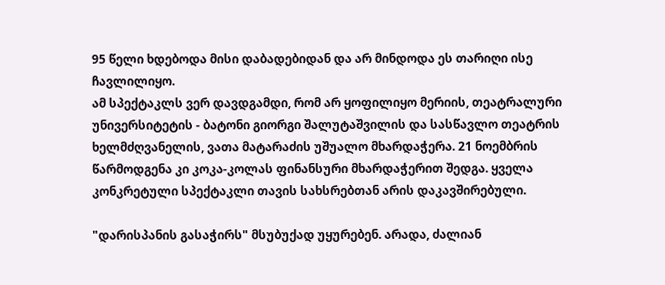95 წელი ხდებოდა მისი დაბადებიდან და არ მინდოდა ეს თარიღი ისე ჩავლილიყო.
ამ სპექტაკლს ვერ დავდგამდი, რომ არ ყოფილიყო მერიის, თეატრალური უნივერსიტეტის - ბატონი გიორგი შალუტაშვილის და სასწავლო თეატრის ხელმძღვანელის, ვათა მატარაძის უშუალო მხარდაჭერა. 21 ნოემბრის წარმოდგენა კი კოკა-კოლას ფინანსური მხარდაჭერით შედგა. ყველა კონკრეტული სპექტაკლი თავის სახსრებთან არის დაკავშირებული.

"დარისპანის გასაჭირს" მსუბუქად უყურებენ. არადა, ძალიან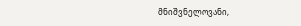მნიშვნელოვანი,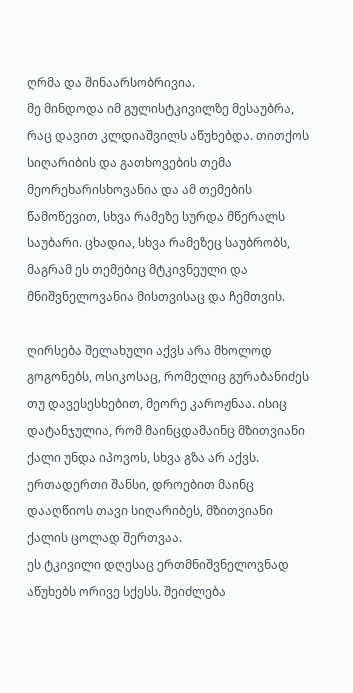ღრმა და შინაარსობრივია.
მე მინდოდა იმ გულისტკივილზე მესაუბრა, რაც დავით კლდიაშვილს აწუხებდა. თითქოს სიღარიბის და გათხოვების თემა მეორეხარისხოვანია და ამ თემების წამოწევით, სხვა რამეზე სურდა მწერალს საუბარი. ცხადია, სხვა რამეზეც საუბრობს, მაგრამ ეს თემებიც მტკივნეული და მნიშვნელოვანია მისთვისაც და ჩემთვის.

ღირსება შელახული აქვს არა მხოლოდ გოგონებს, ოსიკოსაც, რომელიც გურაბანიძეს თუ დავესესხებით, მეორე კაროჟნაა. ისიც დატანჯულია, რომ მაინცდამაინც მზითვიანი ქალი უნდა იპოვოს, სხვა გზა არ აქვს. ერთადერთი შანსი, დროებით მაინც დააღწიოს თავი სიღარიბეს, მზითვიანი ქალის ცოლად შერთვაა.
ეს ტკივილი დღესაც ერთმნიშვნელოვნად აწუხებს ორივე სქესს. შეიძლება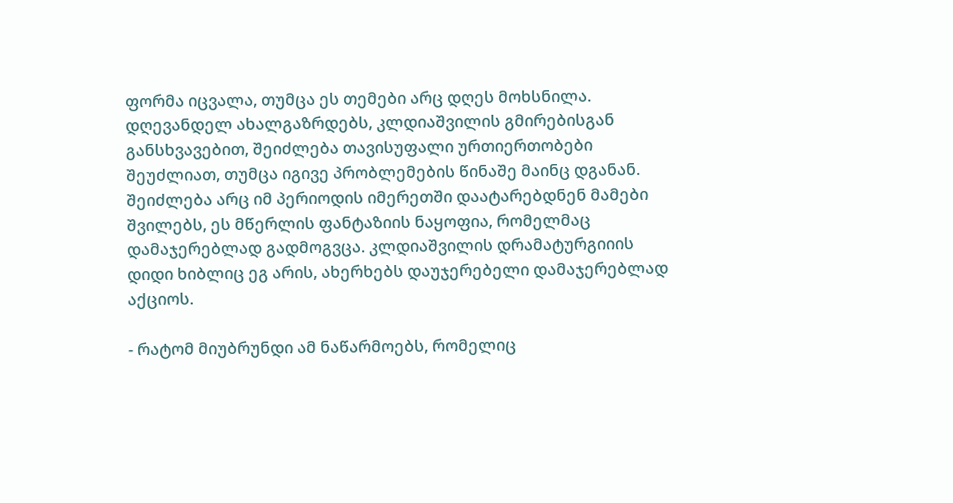ფორმა იცვალა, თუმცა ეს თემები არც დღეს მოხსნილა. დღევანდელ ახალგაზრდებს, კლდიაშვილის გმირებისგან განსხვავებით, შეიძლება თავისუფალი ურთიერთობები შეუძლიათ, თუმცა იგივე პრობლემების წინაშე მაინც დგანან.
შეიძლება არც იმ პერიოდის იმერეთში დაატარებდნენ მამები შვილებს, ეს მწერლის ფანტაზიის ნაყოფია, რომელმაც დამაჯერებლად გადმოგვცა. კლდიაშვილის დრამატურგიიის დიდი ხიბლიც ეგ არის, ახერხებს დაუჯერებელი დამაჯერებლად აქციოს.

- რატომ მიუბრუნდი ამ ნაწარმოებს, რომელიც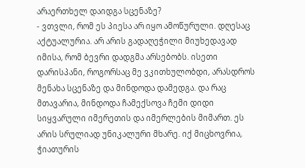არაერთხელ დაიდგა სცენაზე?
- ვთვლი, რომ ეს პიესა არ იყო ამოწურული. დღესაც აქტუალურია. არ არის გადაღეჭილი მიუხედავად იმისა, რომ ბევრი დადგმა არსებობს. ისეთი დარისპანი, როგორსაც მე ვკითხულობდი, არასდროს მენახა სცენაზე და მინდოდა დამედგა. და რაც მთავარია, მინდოდა ჩამექსოვა ჩემი დიდი სიყვარული იმერეთის და იმერლების მიმართ. ეს არის სრულიად უნიკალური მხარე. იქ მიცხოვრია, ჭიათურის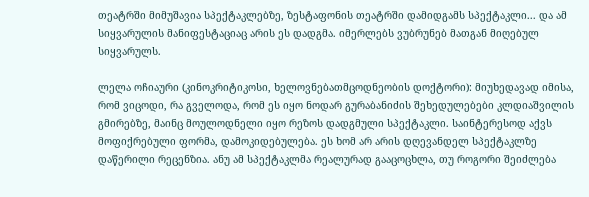თეატრში მიმუშავია სპექტაკლებზე, ზესტაფონის თეატრში დამიდგამს სპექტაკლი... და ამ სიყვარულის მანიფესტაციაც არის ეს დადგმა. იმერლებს ვუბრუნებ მათგან მიღებულ სიყვარულს.

ლელა ოჩიაური (კინოკრიტიკოსი, ხელოვნებათმცოდნეობის დოქტორი): მიუხედავად იმისა, რომ ვიცოდი, რა გველოდა, რომ ეს იყო ნოდარ გურაბანიძის შეხედულებები კლდიაშვილის გმირებზე, მაინც მოულოდნელი იყო რეზოს დადგმული სპექტაკლი. საინტერესოდ აქვს მოფიქრებული ფორმა, დამოკიდებულება. ეს ხომ არ არის დღევანდელ სპექტაკლზე დაწერილი რეცენზია. ანუ ამ სპექტაკლმა რეალურად გააცოცხლა, თუ როგორი შეიძლება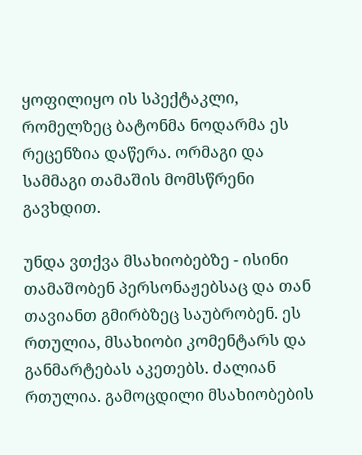ყოფილიყო ის სპექტაკლი, რომელზეც ბატონმა ნოდარმა ეს რეცენზია დაწერა. ორმაგი და სამმაგი თამაშის მომსწრენი გავხდით.

უნდა ვთქვა მსახიობებზე - ისინი თამაშობენ პერსონაჟებსაც და თან თავიანთ გმირბზეც საუბრობენ. ეს რთულია, მსახიობი კომენტარს და განმარტებას აკეთებს. ძალიან რთულია. გამოცდილი მსახიობების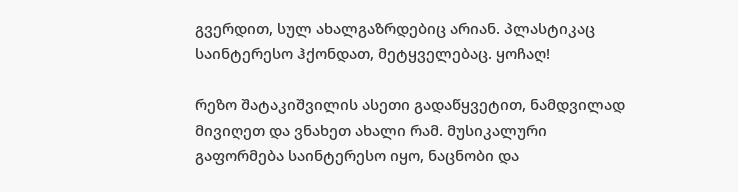გვერდით, სულ ახალგაზრდებიც არიან. პლასტიკაც საინტერესო ჰქონდათ, მეტყველებაც. ყოჩაღ!

რეზო შატაკიშვილის ასეთი გადაწყვეტით, ნამდვილად მივიღეთ და ვნახეთ ახალი რამ. მუსიკალური გაფორმება საინტერესო იყო, ნაცნობი და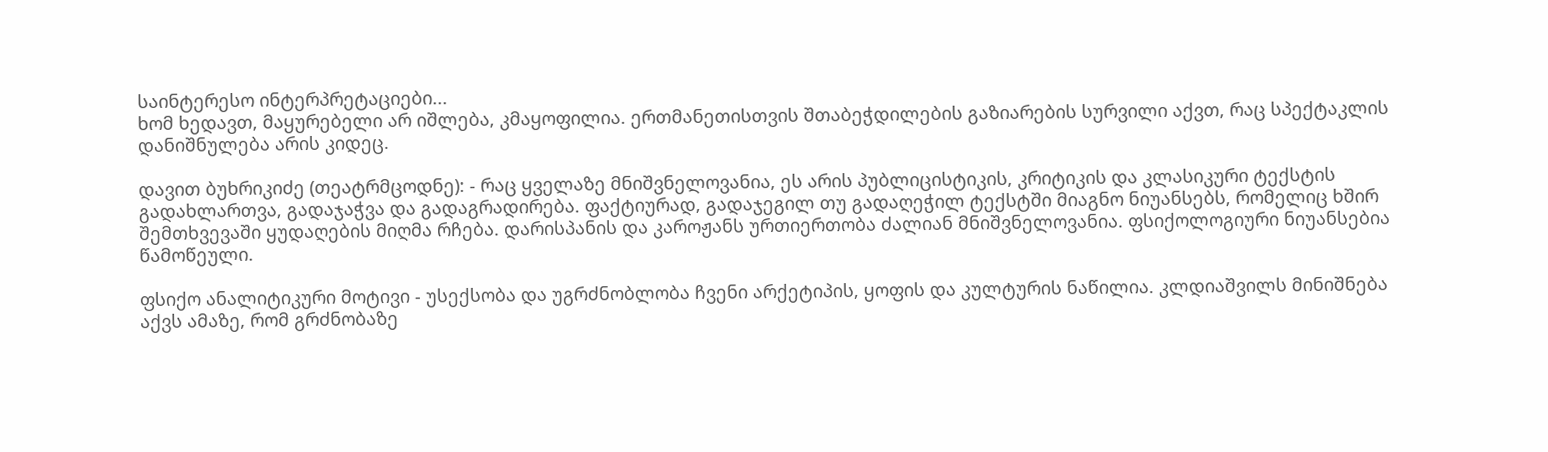საინტერესო ინტერპრეტაციები...
ხომ ხედავთ, მაყურებელი არ იშლება, კმაყოფილია. ერთმანეთისთვის შთაბეჭდილების გაზიარების სურვილი აქვთ, რაც სპექტაკლის დანიშნულება არის კიდეც.

დავით ბუხრიკიძე (თეატრმცოდნე): - რაც ყველაზე მნიშვნელოვანია, ეს არის პუბლიცისტიკის, კრიტიკის და კლასიკური ტექსტის გადახლართვა, გადაჯაჭვა და გადაგრადირება. ფაქტიურად, გადაჯეგილ თუ გადაღეჭილ ტექსტში მიაგნო ნიუანსებს, რომელიც ხშირ შემთხვევაში ყუდაღების მიღმა რჩება. დარისპანის და კაროჟანს ურთიერთობა ძალიან მნიშვნელოვანია. ფსიქოლოგიური ნიუანსებია წამოწეული.

ფსიქო ანალიტიკური მოტივი - უსექსობა და უგრძნობლობა ჩვენი არქეტიპის, ყოფის და კულტურის ნაწილია. კლდიაშვილს მინიშნება აქვს ამაზე, რომ გრძნობაზე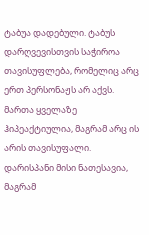ტაბუა დადებული. ტაბუს დარღვევისთვის საჭიროა თავისუფლება, რომელიც არც ერთ პერსონაჟს არ აქვს. მართა ყველაზე ჰიპეაქტიულია, მაგრამ არც ის არის თავისუფალი. დარისპანი მისი ნათესავია, მაგრამ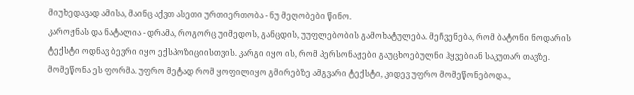მიუხედავად ამისა, მაინც აქვთ ასეთი ურთიერთობა - ნუ მეღობები წინო.
კაროჟნას და ნატალია - დრამა, როგორც უიმედოს, განცდის, უუფლებობის გამოხატულება. მეჩვენება, რომ ბატონი ნოდარის ტექსტი ოდნავ ბევრი იყო ექსპოზიციისთვის. კარგი იყო ის, რომ პერსონაჟები გაუცხოებულნი ჰყვებიან საკუთარ თავზე. მომეწონა ეს ფორმა. უფრო მეტად რომ ყოფილიყო გმირებზე ამგვარი ტექსტი, კიდევ უფრო მომეწონებოდა.,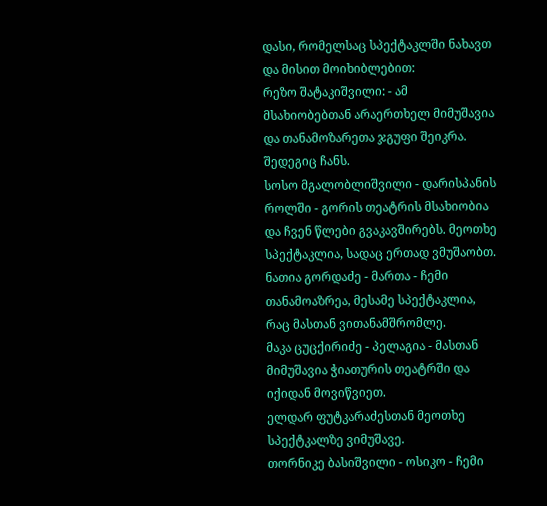დასი, რომელსაც სპექტაკლში ნახავთ და მისით მოიხიბლებით:
რეზო შატაკიშვილი: - ამ მსახიობებთან არაერთხელ მიმუშავია და თანამოზარეთა ჯგუფი შეიკრა. შედეგიც ჩანს.
სოსო მგალობლიშვილი - დარისპანის როლში - გორის თეატრის მსახიობია და ჩვენ წლები გვაკავშირებს. მეოთხე სპექტაკლია, სადაც ერთად ვმუშაობთ.
ნათია გორდაძე - მართა - ჩემი თანამოაზრეა, მესამე სპექტაკლია, რაც მასთან ვითანამშრომლე.
მაკა ცუცქირიძე - პელაგია - მასთან მიმუშავია ჭიათურის თეატრში და იქიდან მოვიწვიეთ.
ელდარ ფუტკარაძესთან მეოთხე სპექტკალზე ვიმუშავე.
თორნიკე ბასიშვილი - ოსიკო - ჩემი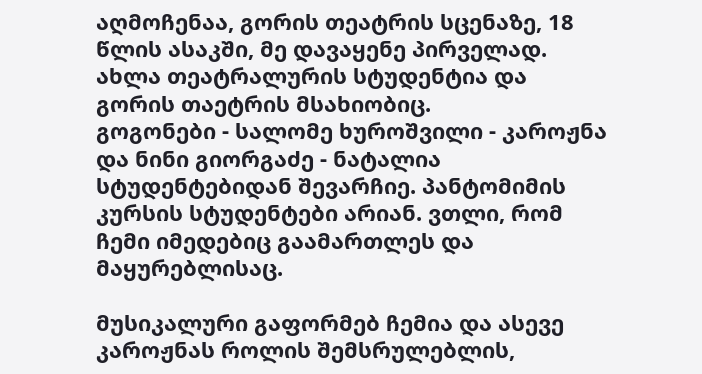აღმოჩენაა, გორის თეატრის სცენაზე, 18 წლის ასაკში, მე დავაყენე პირველად. ახლა თეატრალურის სტუდენტია და გორის თაეტრის მსახიობიც.
გოგონები - სალომე ხუროშვილი - კაროჟნა და ნინი გიორგაძე - ნატალია სტუდენტებიდან შევარჩიე. პანტომიმის კურსის სტუდენტები არიან. ვთლი, რომ ჩემი იმედებიც გაამართლეს და მაყურებლისაც.

მუსიკალური გაფორმებ ჩემია და ასევე კაროჟნას როლის შემსრულებლის,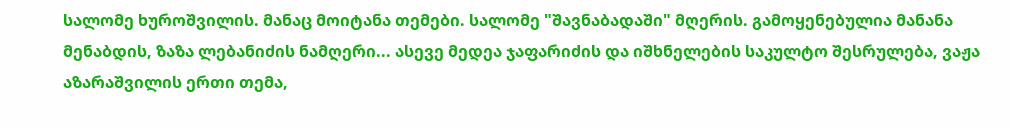სალომე ხუროშვილის. მანაც მოიტანა თემები. სალომე "შავნაბადაში" მღერის. გამოყენებულია მანანა მენაბდის, ზაზა ლებანიძის ნამღერი... ასევე მედეა ჯაფარიძის და იშხნელების საკულტო შესრულება, ვაჟა აზარაშვილის ერთი თემა,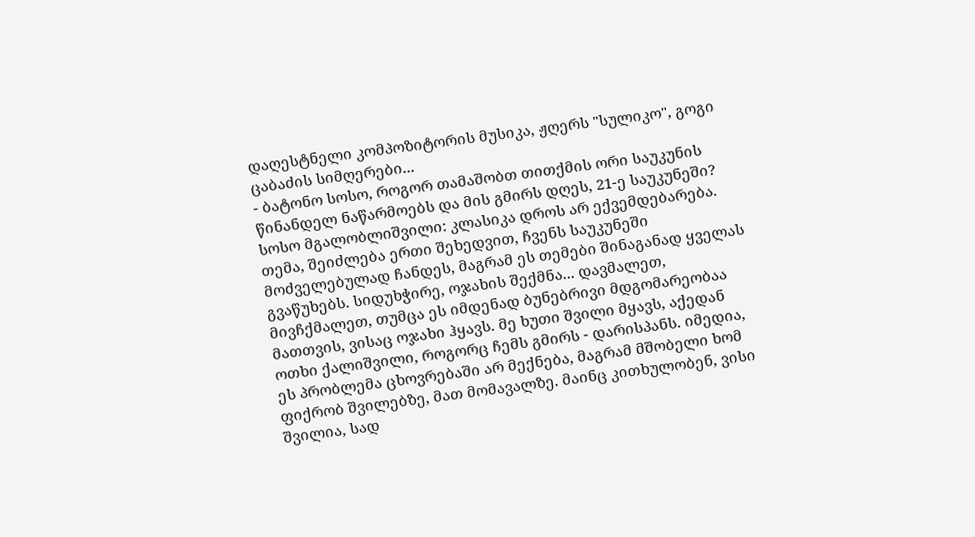დაღესტნელი კომპოზიტორის მუსიკა, ჟღერს "სულიკო", გოგი ცაბაძის სიმღერები...
- ბატონო სოსო, როგორ თამაშობთ თითქმის ორი საუკუნის წინანდელ ნაწარმოებს და მის გმირს დღეს, 21-ე საუკუნეში?
სოსო მგალობლიშვილი: კლასიკა დროს არ ექვემდებარება. თემა, შეიძლება ერთი შეხედვით, ჩვენს საუკუნეში მოძველებულად ჩანდეს, მაგრამ ეს თემები შინაგანად ყველას გვაწუხებს. სიდუხჭირე, ოჯახის შექმნა... დავმალეთ, მივჩქმალეთ, თუმცა ეს იმდენად ბუნებრივი მდგომარეობაა მათთვის, ვისაც ოჯახი ჰყავს. მე ხუთი შვილი მყავს, აქედან ოთხი ქალიშვილი, როგორც ჩემს გმირს - დარისპანს. იმედია, ეს პრობლემა ცხოვრებაში არ მექნება, მაგრამ მშობელი ხომ ფიქრობ შვილებზე, მათ მომავალზე. მაინც კითხულობენ, ვისი შვილია, სად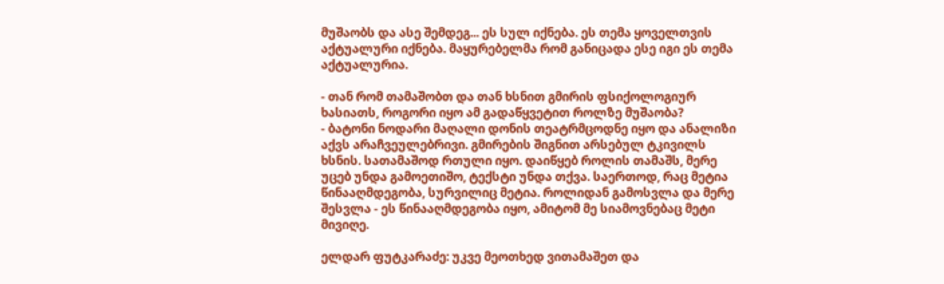მუშაობს და ასე შემდეგ... ეს სულ იქნება. ეს თემა ყოველთვის აქტუალური იქნება. მაყურებელმა რომ განიცადა ესე იგი ეს თემა აქტუალურია.

- თან რომ თამაშობთ და თან ხსნით გმირის ფსიქოლოგიურ ხასიათს, როგორი იყო ამ გადაწყვეტით როლზე მუშაობა?
- ბატონი ნოდარი მაღალი დონის თეატრმცოდნე იყო და ანალიზი აქვს არაჩვეულებრივი. გმირების შიგნით არსებულ ტკივილს ხსნის. სათამაშოდ რთული იყო. დაიწყებ როლის თამაშს, მერე უცებ უნდა გამოეთიშო, ტექსტი უნდა თქვა. საერთოდ, რაც მეტია წინააღმდეგობა, სურვილიც მეტია. როლიდან გამოსვლა და მერე შესვლა - ეს წინააღმდეგობა იყო, ამიტომ მე სიამოვნებაც მეტი მივიღე.

ელდარ ფუტკარაძე: უკვე მეოთხედ ვითამაშეთ და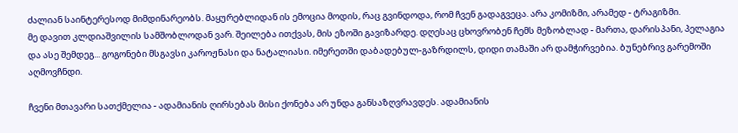ძალიან საინტერესოდ მიმდინარეობს. მაყურებლიდან ის ემოცია მოდის, რაც გვინდოდა, რომ ჩვენ გადაგვეცა. არა კომიზმი, არამედ - ტრაგიზმი.
მე დავით კლდიაშვილის სამშობლოდან ვარ. შეილება ითქვას, მის ეზოში გავიზარდე. დღესაც ცხოვრობენ ჩემს მეზობლად - მართა, დარისპანი, პელაგია და ასე შემდეგ... გოგონები მსგავსი კაროჟნასი და ნატალიასი. იმერეთში დაბადებულ-გაზრდილს, დიდი თამაში არ დამჭირვებია. ბუნებრივ გარემოში აღმოვჩნდი.

ჩვენი მთავარი სათქმელია - ადამიანის ღირსებას მისი ქონება არ უნდა განსაზღვრავდეს. ადამიანის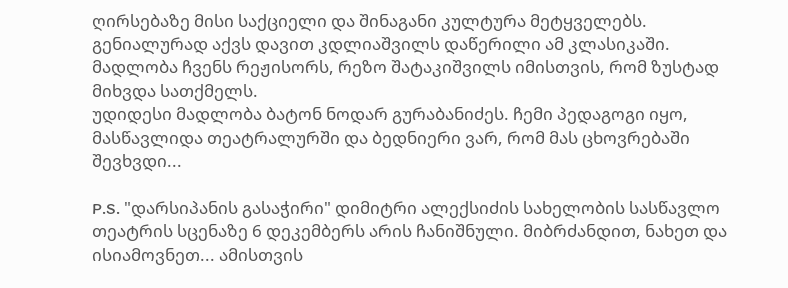ღირსებაზე მისი საქციელი და შინაგანი კულტურა მეტყველებს. გენიალურად აქვს დავით კდლიაშვილს დაწერილი ამ კლასიკაში.
მადლობა ჩვენს რეჟისორს, რეზო შატაკიშვილს იმისთვის, რომ ზუსტად მიხვდა სათქმელს.
უდიდესი მადლობა ბატონ ნოდარ გურაბანიძეს. ჩემი პედაგოგი იყო, მასწავლიდა თეატრალურში და ბედნიერი ვარ, რომ მას ცხოვრებაში შევხვდი...

P.S. "დარსიპანის გასაჭირი" დიმიტრი ალექსიძის სახელობის სასწავლო თეატრის სცენაზე 6 დეკემბერს არის ჩანიშნული. მიბრძანდით, ნახეთ და ისიამოვნეთ... ამისთვის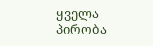ყველა პირობა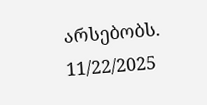არსებობს.
11/22/2025